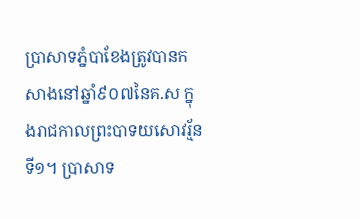ប្រាសាទភ្នំបាខែងត្រូវបានកសាងនៅឆ្នាំ៩០៧នៃគ.ស ក្នុងរាជកាលព្រះបាទយសោវរ្ម័នទី១។ ប្រាសាទ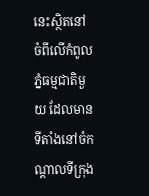នេះស្ថិតនៅចំពីលើកំពូលភ្នំធម្មជាតិមួយ ដែលមានទីតាំងនៅចំកណ្តាលទីក្រុង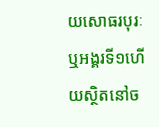យសោធរបុរៈ ឬអង្គរទី១ហើយស្ថិតនៅច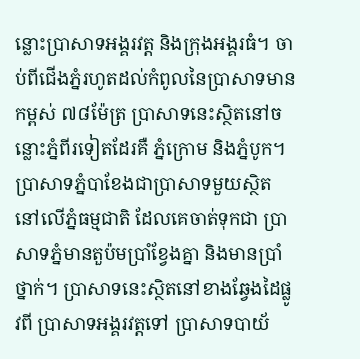ន្លោះប្រាសាទអង្គរវត្ត និងក្រុងអង្គរធំ។ ចាប់ពីជើងភ្នំរហូតដល់កំពូលនៃប្រាសាទមានកម្ពស់ ៧៨ម៉ែត្រ ប្រាសាទនេះស្ថិតនៅចន្លោះភ្នំពីរទៀតដែរគឺ ភ្នំក្រោម និងភ្នំបូក។ ប្រាសាទភ្នំបាខែងជាប្រាសាទមួយស្ថិតនៅលើភ្នំធម្មជាតិ ដែលគេចាត់ទុកជា ប្រាសាទភ្នំមានតួប៉មប្រាំខ្វែងគ្នា និងមានប្រាំថ្នាក់។ ប្រាសាទនេះស្ថិតនៅខាងឆ្វែងដៃផ្លូវពី ប្រាសាទអង្គរវត្តទៅ ប្រាសាទបាយ័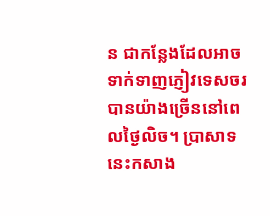ន ជាកន្លែងដែលអាចទាក់ទាញភ្ញៀវទេសចរបានយ៉ាងច្រើននៅពេលថ្ងៃលិច។ ប្រាសាទនេះកសាង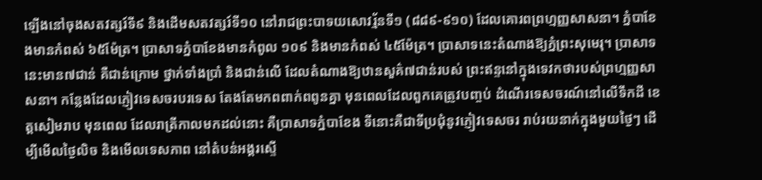ឡើងនៅចុងសតវត្សរ៍ទី៩ និងដើមសតវត្សរ៍ទី១០ នៅរាជព្រះបាទយសោវរ្ម័នទី១ (៨៨៩-៩១០) ដែលគោរពព្រហ្មញ្ញសាសនា។ ភ្នំបាខែងមានកំពស់ ៦៥ម៉ែត្រ។ ប្រាសាទភ្នំបាខែងមានកំពូល ១០៩ និងមានកំពស់ ៤៥ម៉ែត្រ។ ប្រាសាទនេះតំណាងឱ្យភ្នំព្រះសុមេរុ។ ប្រាសាទនេះមាន៧ជាន់ គឺជាន់ក្រោម ថ្នាក់ទាំងប្រាំ និងជាន់លើ ដែលតំណាងឱ្យឋានសួគ៌៧ជាន់របស់ ព្រះឥន្ទនៅក្នុងទេវកថារបស់ព្រហ្មញ្ញសាសនា។ កនែ្លងដែលភ្ញៀវទេសចរបរទេស តែងតែមកពពាក់ពពូនគ្នា មុនពេលដែលពួកគេត្រូវបញ្ចប់ ដំណើរទេសចរណ៍នៅលើទឹកដី ខេត្តសៀមរាប មុនពេល ដែលរាត្រីកាលមកដល់នោះ គឺប្រាសាទភ្នំបាខែង ទីនោះគឺជាទីប្រជុំនូវភ្ញៀវទេសចរ រាប់រយនាក់ក្នុងមួយថៃ្ងៗ ដើម្បីមើលថៃ្ងលិច និងមើលទេសភាព នៅតំបន់អង្គរស្ទើ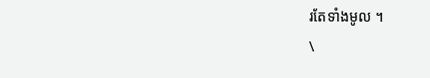រតែទាំងមូល ។
\